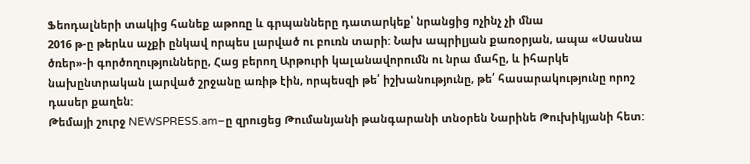Ֆեոդալների տակից հանեք աթոռը և գրպանները դատարկեք՝ նրանցից ոչինչ չի մնա
2016 թ-ը թերևս աչքի ընկավ որպես լարված ու բուռն տարի: Նախ ապրիլյան քառօրյան, ապա «Սասնա ծռեր»-ի գործողությունները, Հաց բերող Արթուրի կալանավորումն ու նրա մահը, և իհարկե նախընտրական լարված շրջանը առիթ էին, որպեսզի թե՛ իշխանությունը, թե՛ հասարակությունը որոշ դասեր քաղեն:
Թեմայի շուրջ NEWSPRESS.am–ը զրուցեց Թումանյանի թանգարանի տնօրեն Նարինե Թուխիկյանի հետ: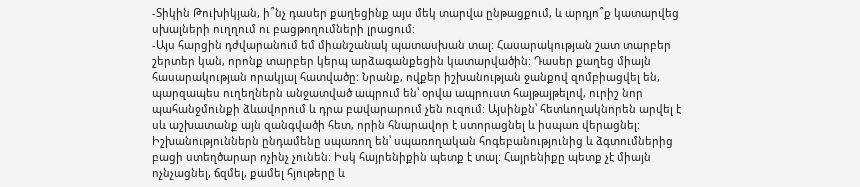-Տիկին Թուխիկյան, ի՞նչ դասեր քաղեցինք այս մեկ տարվա ընթացքում, և արդյո՞ք կատարվեց սխալների ուղղում ու բացթողումների լրացում:
-Այս հարցին դժվարանում եմ միանշանակ պատասխան տալ: Հասարակության շատ տարբեր շերտեր կան, որոնք տարբեր կերպ արձագանքեցին կատարվածին: Դասեր քաղեց միայն հասարակության որակյալ հատվածը: Նրանք, ովքեր իշխանության ջանքով զոմբիացվել են, պարզապես ուղեղներն անջատված ապրում են՝ օրվա ապրուստ հայթայթելով, ուրիշ նոր պահանջմունքի ձևավորում և դրա բավարարում չեն ուզում: Այսինքն՝ հետևողակնորեն արվել է սև աշխատանք այն զանգվածի հետ, որին հնարավոր է ստորացնել և իսպառ վերացնել:
Իշխանություններն ընդամենը սպառող են՝ սպառողական հոգեբանությունից և ձգտումներից բացի ստեղծարար ոչինչ չունեն: Իսկ հայրենիքին պետք է տալ: Հայրենիքը պետք չէ միայն ոչնչացնել, ճզմել, քամել հյութերը և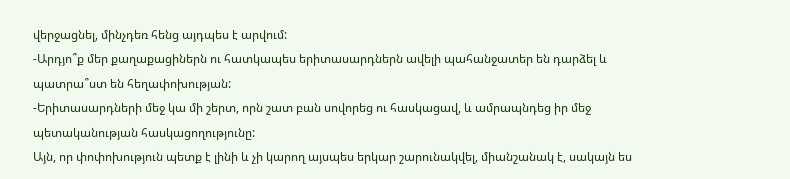վերջացնել, մինչդեռ հենց այդպես է արվում:
-Արդյո՞ք մեր քաղաքացիներն ու հատկապես երիտասարդներն ավելի պահանջատեր են դարձել և պատրա՞ստ են հեղափոխության:
-Երիտասարդների մեջ կա մի շերտ, որն շատ բան սովորեց ու հասկացավ, և ամրապնդեց իր մեջ պետականության հասկացողությունը:
Այն, որ փոփոխություն պետք է լինի և չի կարող այսպես երկար շարունակվել, միանշանակ է, սակայն ես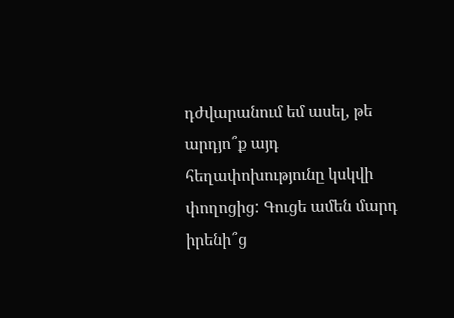դժվարանում եմ ասել, թե արդյո՞ք այդ հեղափոխությունը կսկվի փողոցից: Գուցե ամեն մարդ իրենի՞ց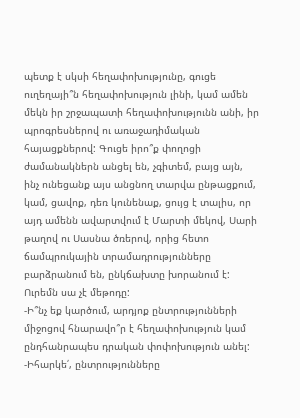պետք է սկսի հեղափոխությունը, գուցե ուղեղայի՞ն հեղափոխություն լինի, կամ ամեն մեկն իր շրջապատի հեղափոխությունն անի, իր պրոգրեսներով ու առաջադիմական հայացքներով: Գուցե իրո՞ք փողոցի ժամանակներն անցել են, չգիտեմ, բայց այն, ինչ ունեցանք այս անցնող տարվա ընթացքում, կամ, ցավոք, դեռ կունենաք, ցույց է տալիս, որ այդ ամենն ավարտվում է Մարտի մեկով, Սարի թաղով ու Սասնա ծռերով, որից հետո ճամպրուկային տրամադրությունները բարձրանում են, ընկճախտը խորանում է: Ուրեմն սա չէ մեթոդը:
-Ի՞նչ եք կարծում, արդյոք ընտրությունների միջոցով հնարավո՞ր է հեղափոխություն կամ ընդհանրապես դրական փոփոխություն անել:
-Իհարկե՛, ընտրությունները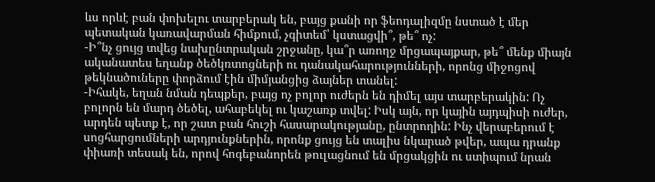ևս որևէ բան փոխելու տարբերակ են, բայց քանի որ ֆեոդալիզմը նստած է մեր պետական կառավարման հիմքում, չգիտեմ՝ կստացվի՞, թե՞ ոչ:
-Ի՞նչ ցույց տվեց նախընտրական շրջանը, կա՞ր առողջ մրցապայքար, թե՞ մենք միայն ականատես եղանք ծեծկռտոցների ու դանակահարությունների, որոնց միջոցով թեկնածուները փորձում էին միմյանցից ձայներ տանել:
-Իհակե, եղան նման դեպքեր, բայց ոչ բոլոր ուժերն են դիմել այս տարբերակին: Ոչ բոլորն են մարդ ծեծել, ահաբեկել ու կաշառք տվել: Իսկ այն, որ կային այդպիսի ուժեր, արդեն պետք է, որ շատ բան հուշի հասարակությանը, ընտրողին: Ինչ վերաբերում է սոցհարցումների արդյունքներին, որոնք ցույց են տալիս նկարած թվեր, ապա դրանք փիառի տեսակ են, որով հոգեբանորեն թուլացնում են մրցակցին ու ստիպում նրան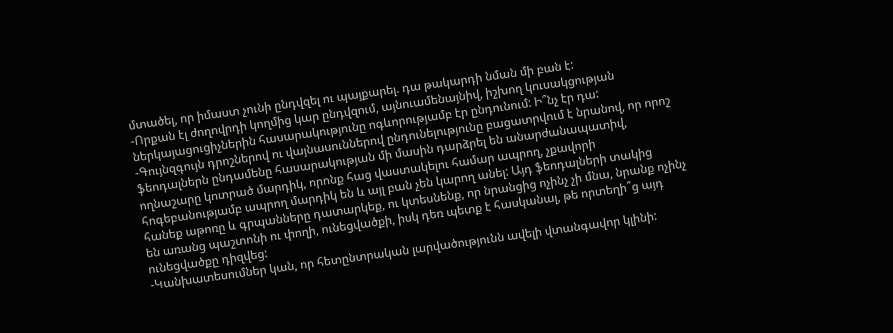մտածել, որ իմաստ չունի ընդվզել ու պայքարել. դա թակարդի նման մի բան է:
-Որքան էլ ժողովրդի կողմից կար ընդվզում, այնուամենայնիվ, իշխող կուսակցության ներկայացուցիչներին հասարակությունը ոգևորությամբ էր ընդունում: Ի՞նչ էր դա:
-Գույնզգույն դրոշներով ու վայնասուններով ընդունելությունը բացատրվում է նրանով, որ որոշ ֆեոդալներն ընդամենը հասարակության մի մասին դարձրել են անարժանապատիվ, ողնաշարը կոտրած մարդիկ, որոնք հաց վաստակելու համար ապրող, չքավորի հոգեբանությամբ ապրող մարդիկ են և այլ բան չեն կարող անել: Այդ ֆեոդալների տակից հանեք աթոռը և գրպանները դատարկեք, ու կտեսնենք, որ նրանցից ոչինչ չի մնա, նրանք ոչինչ են առանց պաշտոնի ու փողի, ունեցվածքի, իսկ դեռ պետք է հասկանալ, թե որտեղի՞ց այդ ունեցվածքը դիզվեց:
-Կանխատեսումներ կան, որ հետընտրական լարվածությունն ավելի վտանգավոր կլինի: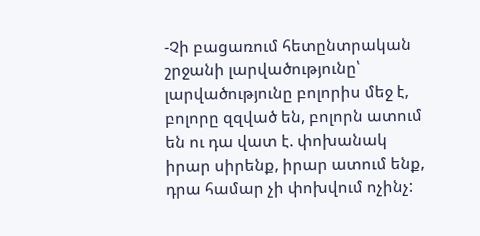-Չի բացառում հետընտրական շրջանի լարվածությունը՝ լարվածությունը բոլորիս մեջ է, բոլորը զզված են, բոլորն ատում են ու դա վատ է. փոխանակ իրար սիրենք, իրար ատում ենք, դրա համար չի փոխվում ոչինչ: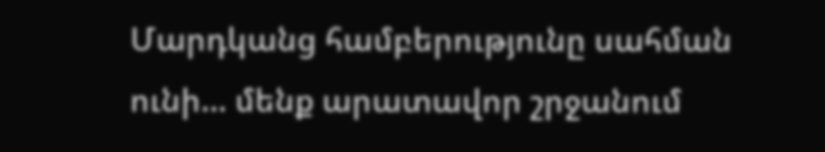Մարդկանց համբերությունը սահման ունի… մենք արատավոր շրջանում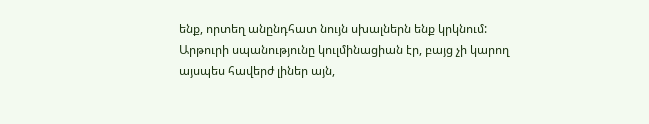ենք, որտեղ անընդհատ նույն սխալներն ենք կրկնում: Արթուրի սպանությունը կուլմինացիան էր, բայց չի կարող այսպես հավերժ լիներ այն,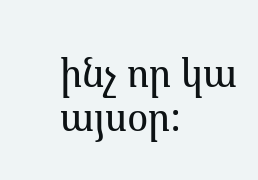ինչ որ կա այսօր: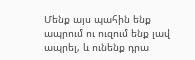Մենք այս պահին ենք ապրում ու ուզում ենք լավ ապրել, և ունենք դրա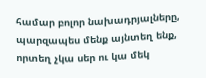համար բոլոր նախադրյալները, պարզապես մենք այնտեղ ենք, որտեղ չկա սեր ու կա մեկ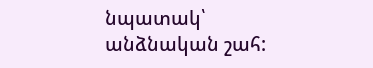նպատակ՝ անձնական շահ: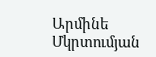Արմինե Մկրտումյան